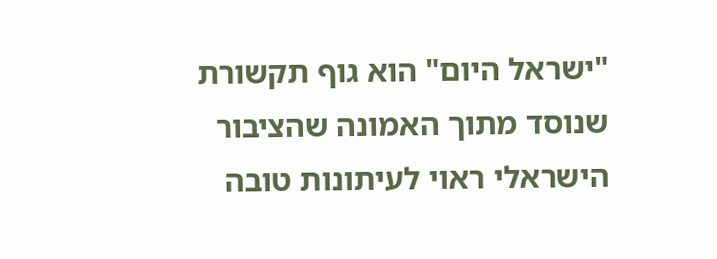"ישראל היום" הוא גוף תקשורת שנוסד מתוך האמונה שהציבור הישראלי ראוי לעיתונות טובה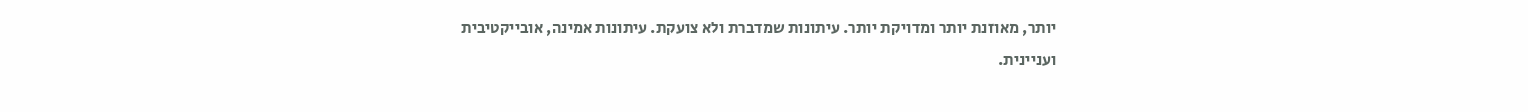יותר, מאוזנת יותר ומדויקת יותר. עיתונות שמדברת ולא צועקת. עיתונות אמינה, אובייקטיבית ועניינית.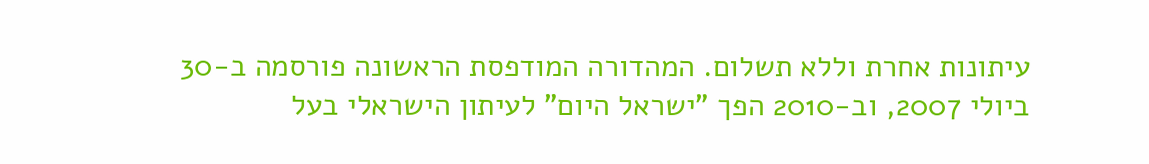עיתונות אחרת וללא תשלום. המהדורה המודפסת הראשונה פורסמה ב-30 ביולי 2007, וב-2010 הפך "ישראל היום" לעיתון הישראלי בעל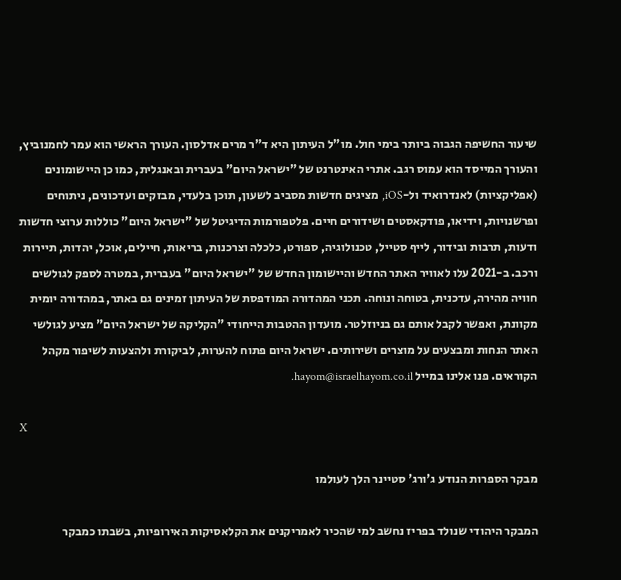שיעור החשיפה הגבוה ביותר בימי חול. מו"ל העיתון היא ד"ר מרים אדלסון. העורך הראשי הוא עמר לחמנוביץ, והעורך המייסד הוא עמוס רגב. אתרי האינטרנט של "ישראל היום" בעברית ובאנגלית, כמו כן היישומונים (אפליקציות) לאנדרואיד ול-iOS, מציגים חדשות מסביב לשעון, תוכן בלעדי, מבזקים ועדכונים, ניתוחים ופרשנויות, וידיאו, פודקאסטים ושידורים חיים. פלטפורמות הדיגיטל של "ישראל היום" כוללות ערוצי חדשות ודעות, תרבות ובידור, לייף סטייל, טכנולוגיה, ספורט, כלכלה וצרכנות, בריאות, חיילים, אוכל, יהדות, תיירות ורכב. ב-2021 עלו לאוויר האתר החדש והיישומון החדש של "ישראל היום" בעברית, במטרה לספק לגולשים חוויה מהירה, עדכנית, בטוחה ונוחה. תכני המהדורה המודפסת של העיתון זמינים גם באתר, במהדורה יומית מקוונת, ואפשר לקבל אותם גם בניוזלטר. מועדון ההטבות הייחודי "הקליקה של ישראל היום" מציע לגולשי האתר הנחות ומבצעים על מוצרים ושירותים. ישראל היום פתוח להערות, לביקורת ולהצעות לשיפור מקהל הקוראים. פנו אלינו במייל hayom@israelhayom.co.il.

X

מבקר הספרות הנודע ג'ורג' סטיינר הלך לעולמו

המבקר היהודי שנולד בפריז נחשב למי שהכיר לאמריקנים את הקלאסיקות האירופיות, בשבתו כמבקר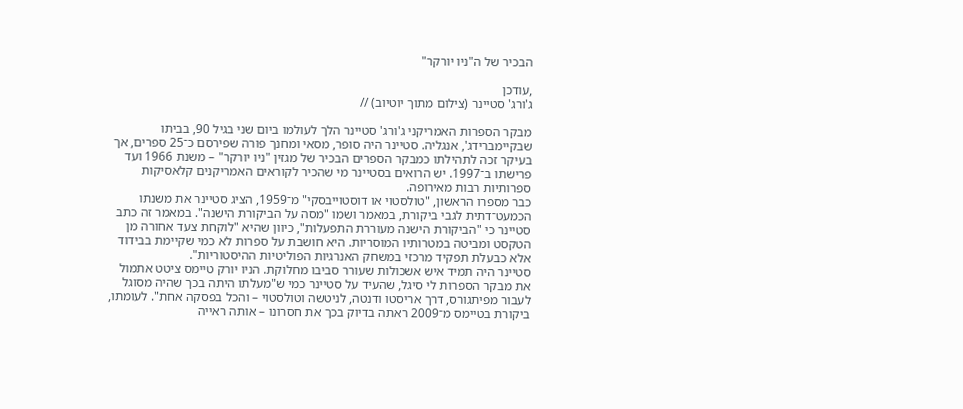הבכיר של ה"ניו יורקר"

,עודכן
ג'ורג' סטיינר (צילום מתוך יוטיוב) //

מבקר הספרות האמריקני ג'ורג' סטיינר הלך לעולמו ביום שני בגיל 90, בביתו שבקיימברידג', אנגליה. סטיינר היה סופר, מסאי ומחנך פורה שפירסם כ־25 ספרים, אך בעיקר זכה לתהילתו כמבקר הספרים הבכיר של מגזין "ניו יורקר" – משנת 1966 ועד פרישתו ב־1997. יש הרואים בסטיינר מי שהכיר לקוראים האמריקנים קלאסיקות ספרותיות רבות מאירופה.
כבר מספרו הראשון, "טולסטוי או דוסטוייבסקי" מ־1959, הציג סטיינר את משנתו הכמעט־דתית לגבי ביקורת, במאמר ושמו "מסה על הביקורת הישנה". במאמר זה כתב סטיינר כי "הביקורת הישנה מעוררת התפעלות", כיוון שהיא "לוקחת צעד אחורה מן הטקסט ומביטה במטרותיו המוסריות. היא חושבת על ספרות לא כמי שקיימת בבידוד אלא כבעלת תפקיד מרכזי במשחק האנרגיות הפוליטיות ההיסטוריות".
סטיינר היה תמיד איש אשכולות שעורר סביבו מחלוקת. הניו יורק טיימס ציטט אתמול את מבקר הספרות לי סיגל, שהעיד על סטיינר כמי ש"מעלתו היתה בכך שהיה מסוגל לעבור מפיתגורס, דרך אריסטו ודנטה, לניטשה וטולסטוי – והכל בפסקה אחת". לעומתו, ביקורת בטיימס מ־2009 ראתה בדיוק בכך את חסרונו – אותה ראייה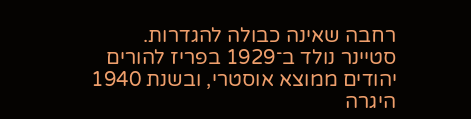רחבה שאינה כבולה להגדרות.
סטיינר נולד ב־1929 בפריז להורים יהודים ממוצא אוסטרי, ובשנת 1940 היגרה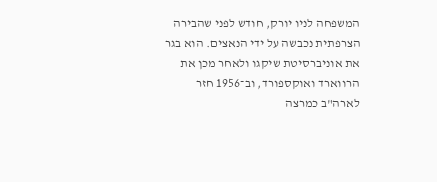המשפחה לניו יורק, חודש לפני שהבירה הצרפתית נכבשה על ידי הנאצים. הוא בגר את אוניברסיטת שיקגו ולאחר מכן את הרווארד ואוקספורד, וב־1956 חזר לארה"ב כמרצה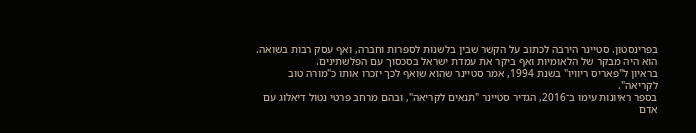בפרינסטון. סטיינר הירבה לכתוב על הקשר שבין בלשנות לספרות וחברה, ואף עסק רבות בשואה. הוא היה מבקר של הלאומיות ואף ביקר את עמדת ישראל בסכסוך עם הפלשתינים.
בראיון ל"פאריס ריוויו" בשנת 1994, אמר סטיינר שהוא שואף לכך יזכרו אותו כ"מורה טוב לקריאה".
בספר ראיונות עימו ב־2016, הגדיר סטיינר "תנאים לקריאה", ובהם מרחב פרטי נטול דיאלוג עם אדם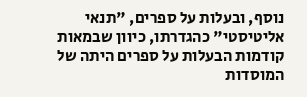נוסף, ובעלות על ספרים, "תנאי אליטיסטי" כהגדרתו, כיוון שבמאות קודמות הבעלות על ספרים היתה של המוסדות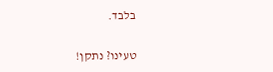בלבד.

טעינו? נתקן!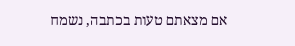אם מצאתם טעות בכתבה, נשמח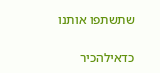שתשתפו אותנו

כדאילהכיר